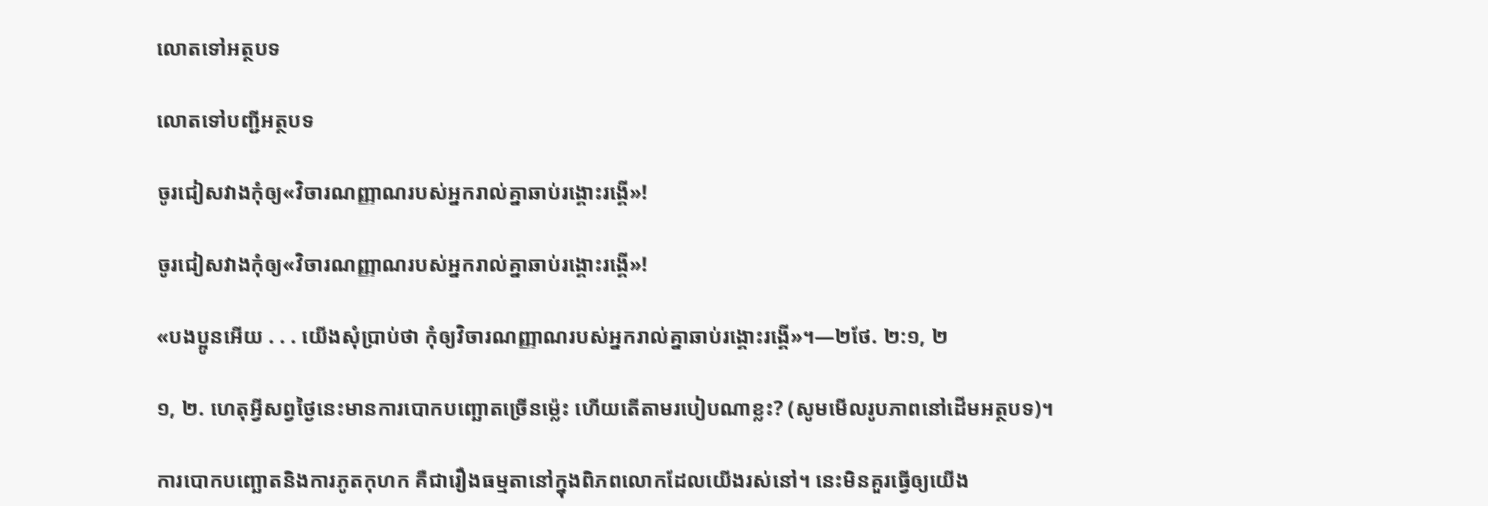លោតទៅអត្ថបទ

លោតទៅបញ្ជីអត្ថបទ

ចូរជៀសវាងកុំឲ្យ«វិចារណញ្ញាណរបស់អ្នករាល់គ្នាឆាប់រង្គោះរង្គើ»!

ចូរជៀសវាងកុំឲ្យ«វិចារណញ្ញាណរបស់អ្នករាល់គ្នាឆាប់រង្គោះរង្គើ»!

«បងប្អូនអើយ . . . យើងសុំប្រាប់ថា កុំឲ្យវិចារណញ្ញាណរបស់អ្នករាល់គ្នាឆាប់រង្គោះរង្គើ»។—២ថែ. ២:១, ២

១, ២. ហេតុអ្វីសព្វថ្ងៃនេះមានការបោកបញ្ឆោតច្រើនម៉្លេះ ហើយតើតាមរបៀបណាខ្លះ? (សូមមើលរូបភាពនៅដើមអត្ថបទ)។

ការបោកបញ្ឆោតនិងការភូតកុហក គឺជារឿងធម្មតានៅក្នុងពិភពលោកដែលយើងរស់នៅ។ នេះមិនគួរធ្វើឲ្យយើង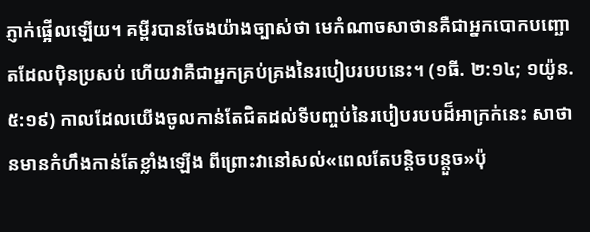ភ្ញាក់ផ្អើលឡើយ។ គម្ពីរបានចែងយ៉ាងច្បាស់ថា មេកំណាចសាថានគឺជាអ្នកបោកបញ្ឆោតដែលប៉ិនប្រសប់ ហើយវាគឺជាអ្នកគ្រប់គ្រងនៃរបៀបរបបនេះ។ (១ធី. ២:១៤; ១យ៉ូន. ៥:១៩) កាលដែលយើងចូលកាន់តែជិតដល់ទីបញ្ចប់នៃរបៀបរបបដ៏អាក្រក់នេះ សាថានមានកំហឹងកាន់តែខ្លាំងឡើង ពីព្រោះវានៅសល់«ពេលតែបន្ដិចបន្ដួច»ប៉ុ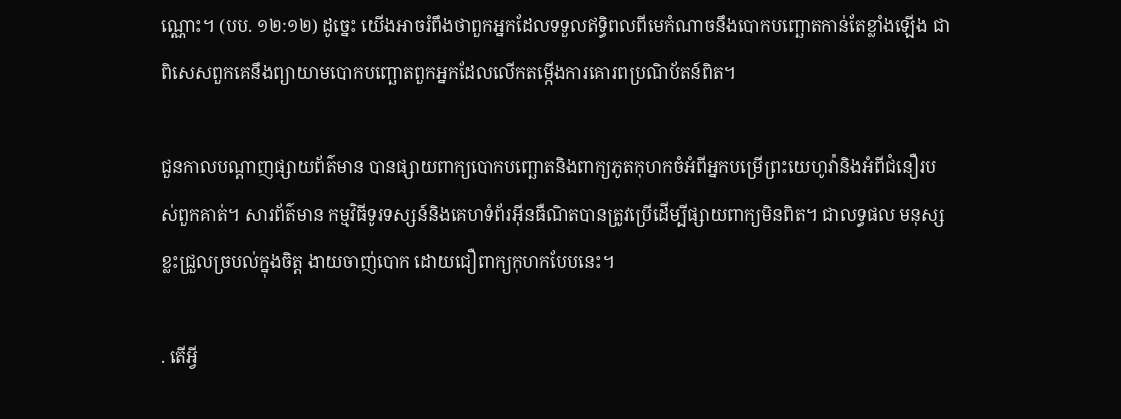ណ្ណោះ។ (បប. ១២:១២) ដូច្នេះ យើងអាចរំពឹងថាពួកអ្នកដែលទទួលឥទ្ធិពលពីមេកំណាចនឹងបោកបញ្ឆោតកាន់តែខ្លាំងឡើង ជាពិសេសពួកគេនឹងព្យាយាមបោកបញ្ឆោតពួកអ្នកដែលលើកតម្កើងការគោរពប្រណិប័តន៍ពិត។

ជួនកាលបណ្ដាញផ្សាយព័ត៌មាន បានផ្សាយពាក្យបោកបញ្ឆោតនិងពាក្យភូតកុហកចំអំពីអ្នកបម្រើព្រះយេហូវ៉ានិងអំពីជំនឿរបស់ពួកគាត់។ សារព័ត៌មាន កម្មវិធីទូរទស្សន៍និងគេហទំព័រអ៊ីនធឺណិតបានត្រូវប្រើដើម្បីផ្សាយពាក្យមិនពិត។ ជាលទ្ធផល មនុស្សខ្លះជ្រួលច្របល់ក្នុងចិត្ដ ងាយចាញ់បោក ដោយជឿពាក្យកុហកបែបនេះ។

. តើអ្វី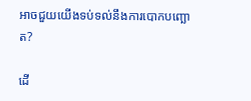អាចជួយយើងទប់ទល់នឹងការបោកបញ្ឆោត?

ដើ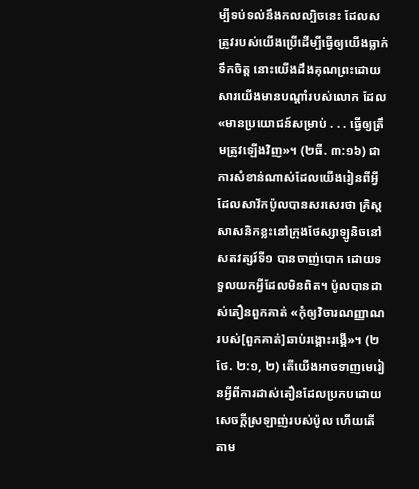ម្បីទប់ទល់នឹងកលល្បិចនេះ ដែលសត្រូវរបស់យើងប្រើដើម្បីធ្វើឲ្យយើងធ្លាក់ទឹកចិត្ដ នោះយើងដឹងគុណព្រះដោយសារយើងមានបណ្ដាំរបស់លោក ដែល«មានប្រយោជន៍សម្រាប់ . . . ធ្វើឲ្យត្រឹមត្រូវឡើងវិញ»។ (២ធី. ៣:១៦) ជាការសំខាន់ណាស់ដែលយើងរៀនពីអ្វីដែលសាវ័កប៉ូលបានសរសេរថា គ្រិស្ដសាសនិកខ្លះនៅក្រុងថែស្សាឡូនិចនៅសតវត្សរ៍ទី១ បានចាញ់បោក ដោយទទួលយកអ្វីដែលមិនពិត។ ប៉ូលបានដាស់តឿនពួកគាត់ «កុំឲ្យវិចារណញ្ញាណរបស់[ពួកគាត់]ឆាប់រង្គោះរង្គើ»។ (២ថែ. ២:១, ២) តើយើងអាចទាញមេរៀនអ្វីពីការដាស់តឿនដែលប្រកបដោយសេចក្ដីស្រឡាញ់របស់ប៉ូល ហើយតើតាម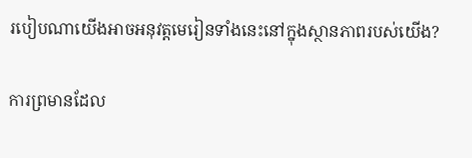របៀបណាយើងអាចអនុវត្ដមេរៀនទាំងនេះនៅក្នុងស្ថានភាពរបស់យើង?

ការព្រមានដែល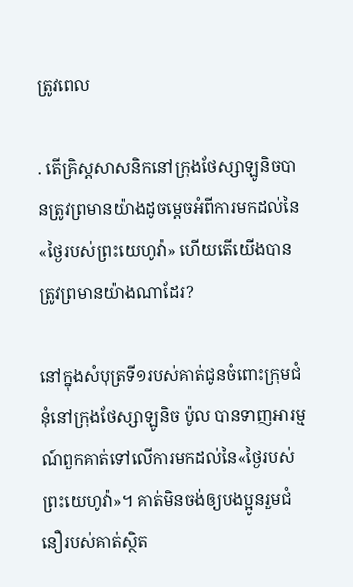ត្រូវពេល

. តើគ្រិស្ដសាសនិកនៅក្រុងថែស្សាឡូនិចបានត្រូវព្រមានយ៉ាងដូចម្ដេចអំពីការមកដល់នៃ«ថ្ងៃរបស់ព្រះយេហូវ៉ា» ហើយតើយើងបានត្រូវព្រមានយ៉ាងណាដែរ?

នៅក្នុងសំបុត្រទី១របស់គាត់ជូនចំពោះក្រុមជំនុំនៅក្រុងថែស្សាឡូនិច ប៉ូល បានទាញអារម្មណ៍ពួកគាត់ទៅលើការមកដល់នៃ«ថ្ងៃរបស់ព្រះយេហូវ៉ា»។ គាត់មិនចង់ឲ្យបងប្អូនរួមជំនឿរបស់គាត់ស្ថិត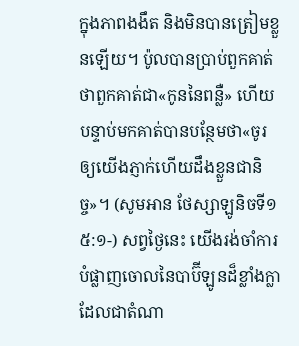ក្នុងភាពងងឹត និងមិនបានត្រៀមខ្លួនឡើយ។ ប៉ូលបានប្រាប់ពួកគាត់ថាពួកគាត់ជា«កូននៃពន្លឺ» ហើយបន្ទាប់មកគាត់បានបន្ថែមថា«ចូរឲ្យយើងភ្ញាក់ហើយដឹងខ្លួនជានិច្ច»។ (សូមអាន ថែស្សាឡូនិចទី១ ៥:១-) សព្វថ្ងៃនេះ យើងរង់ចាំការបំផ្លាញចោលនៃបាប៊ីឡូនដ៏ខ្លាំងក្លា ដែលជាតំណា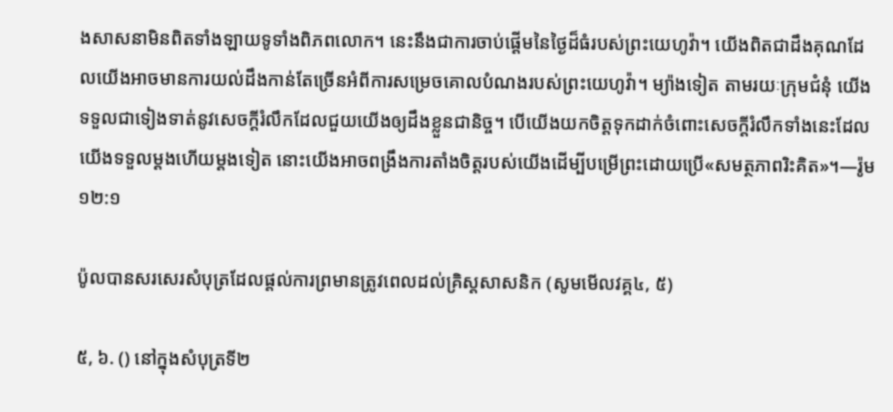ងសាសនាមិនពិតទាំងឡាយទូទាំងពិភពលោក។ នេះនឹងជាការចាប់ផ្ដើមនៃថ្ងៃដ៏ធំរបស់ព្រះយេហូវ៉ា។ យើងពិតជាដឹងគុណដែលយើងអាចមានការយល់ដឹងកាន់តែច្រើនអំពីការសម្រេចគោលបំណងរបស់ព្រះយេហូវ៉ា។ ម្យ៉ាងទៀត តាមរយៈក្រុមជំនុំ យើងទទួលជាទៀងទាត់នូវសេចក្ដីរំលឹកដែលជួយយើងឲ្យដឹងខ្លួនជានិច្ច។ បើយើងយកចិត្ដទុកដាក់ចំពោះសេចក្ដីរំលឹកទាំងនេះដែលយើងទទួលម្ដងហើយម្ដងទៀត នោះយើងអាចពង្រឹងការតាំងចិត្ដរបស់យើងដើម្បីបម្រើព្រះដោយប្រើ«សមត្ថភាពរិះគិត»។—រ៉ូម ១២:១

ប៉ូលបានសរសេរសំបុត្រដែលផ្ដល់ការព្រមានត្រូវពេលដល់គ្រិស្ដសាសនិក (សូមមើលវគ្គ៤, ៥)

៥, ៦. () នៅក្នុងសំបុត្រទី២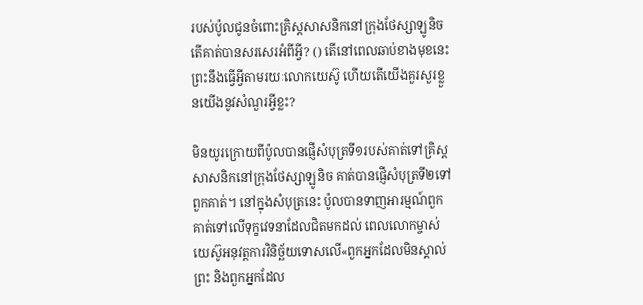របស់ប៉ូលជូនចំពោះគ្រិស្ដសាសនិកនៅក្រុងថែស្សាឡូនិច តើគាត់បានសរសេរអំពីអ្វី? () តើនៅពេលឆាប់ខាងមុខនេះព្រះនឹងធ្វើអ្វីតាមរយៈលោកយេស៊ូ ហើយតើយើងគួរសួរខ្លួនយើងនូវសំណួរអ្វីខ្លះ?

មិនយូរក្រោយពីប៉ូលបានផ្ញើសំបុត្រទី១របស់គាត់ទៅគ្រិស្ដសាសនិកនៅក្រុងថែស្សាឡូនិច គាត់បានផ្ញើសំបុត្រទី២ទៅពួកគាត់។ នៅក្នុងសំបុត្រនេះ ប៉ូលបានទាញអារម្មណ៍ពួកគាត់ទៅលើទុក្ខវេទនាដែលជិតមកដល់ ពេលលោកម្ចាស់យេស៊ូអនុវត្ដការវិនិច្ឆ័យទោសលើ«ពួកអ្នកដែលមិនស្គាល់ព្រះ និងពួកអ្នកដែល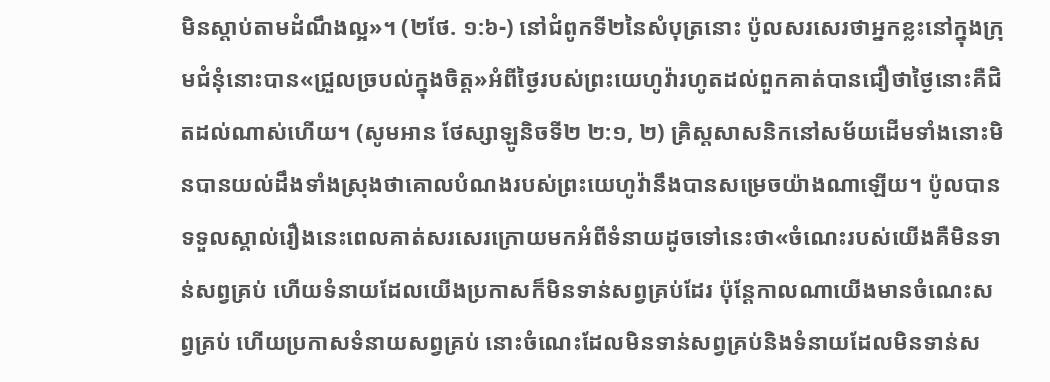មិនស្ដាប់តាមដំណឹងល្អ»។ (២ថែ. ១:៦-) នៅជំពូកទី២នៃសំបុត្រនោះ ប៉ូលសរសេរថាអ្នកខ្លះនៅក្នុងក្រុមជំនុំនោះបាន«ជ្រួលច្របល់ក្នុងចិត្ដ»អំពីថ្ងៃរបស់ព្រះយេហូវ៉ារហូតដល់ពួកគាត់បានជឿថាថ្ងៃនោះគឺជិតដល់ណាស់ហើយ។ (សូមអាន ថែស្សាឡូនិចទី២ ២:១, ២) គ្រិស្ដសាសនិកនៅសម័យដើមទាំងនោះមិនបានយល់ដឹងទាំងស្រុងថាគោលបំណងរបស់ព្រះយេហូវ៉ានឹងបានសម្រេចយ៉ាងណាឡើយ។ ប៉ូលបានទទួលស្គាល់រឿងនេះពេលគាត់សរសេរក្រោយមកអំពីទំនាយដូចទៅនេះថា«ចំណេះរបស់យើងគឺមិនទាន់សព្វគ្រប់ ហើយទំនាយដែលយើងប្រកាសក៏មិនទាន់សព្វគ្រប់ដែរ ប៉ុន្ដែកាលណាយើងមានចំណេះសព្វគ្រប់ ហើយប្រកាសទំនាយសព្វគ្រប់ នោះចំណេះដែលមិនទាន់សព្វគ្រប់និងទំនាយដែលមិនទាន់ស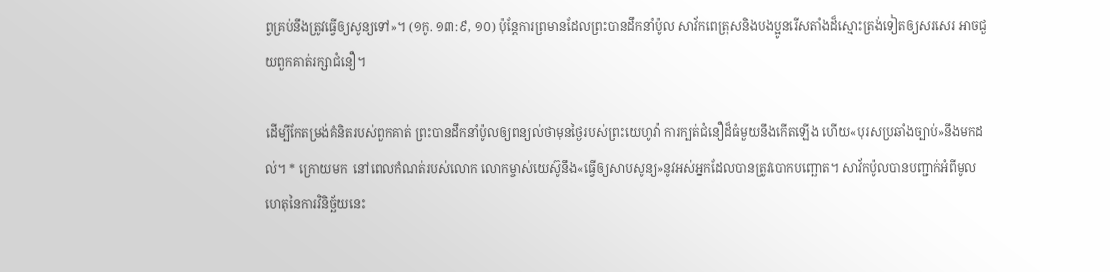ព្វគ្រប់នឹងត្រូវធ្វើឲ្យសូន្យទៅ»។ (១កូ. ១៣:៩, ១០) ប៉ុន្ដែការព្រមានដែលព្រះបានដឹកនាំប៉ូល សាវ័កពេត្រុសនិងបងប្អូនរើសតាំងដ៏ស្មោះត្រង់ទៀតឲ្យសរសេរ អាចជួយពួកគាត់រក្សាជំនឿ។

ដើម្បីកែតម្រង់គំនិតរបស់ពួកគាត់ ព្រះបានដឹកនាំប៉ូលឲ្យពន្យល់ថាមុនថ្ងៃរបស់ព្រះយេហូវ៉ា ការក្បត់ជំនឿដ៏ធំមួយនឹងកើតឡើង ហើយ«បុរសប្រឆាំងច្បាប់»នឹងមកដល់។ * ក្រោយមក  នៅពេលកំណត់របស់លោក លោកម្ចាស់យេស៊ូនឹង«ធ្វើឲ្យសាបសូន្យ»នូវអស់អ្នកដែលបានត្រូវបោកបញ្ឆោត។ សាវ័កប៉ូលបានបញ្ជាក់អំពីមូលហេតុនៃការវិនិច្ឆ័យនេះ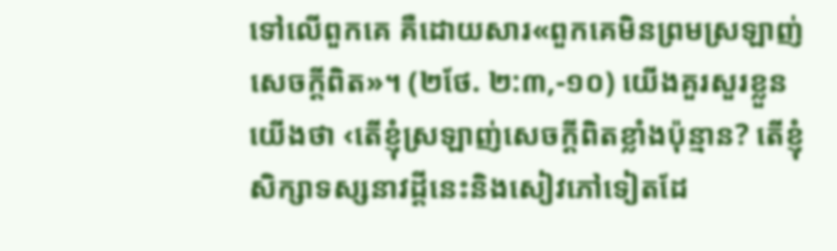ទៅលើពួកគេ គឺដោយសារ«ពួកគេមិនព្រមស្រឡាញ់សេចក្ដីពិត»។ (២ថែ. ២:៣,-១០) យើងគួរសួរខ្លួនយើងថា ‹តើខ្ញុំស្រឡាញ់សេចក្ដីពិតខ្លាំងប៉ុន្មាន? តើខ្ញុំសិក្សាទស្សនាវដ្ដីនេះនិងសៀវភៅទៀតដែ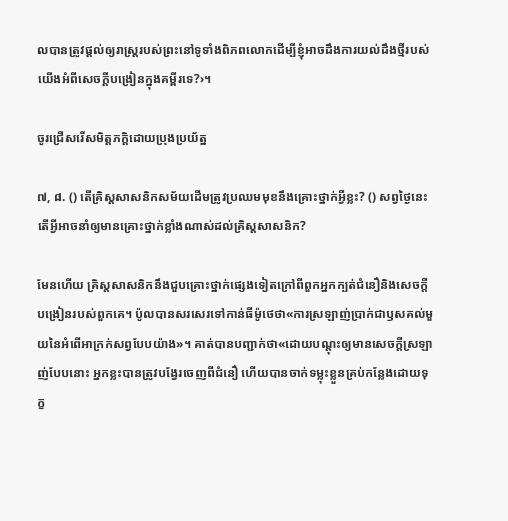លបានត្រូវផ្ដល់ឲ្យរាស្ដ្ររបស់ព្រះនៅទូទាំងពិភពលោកដើម្បីខ្ញុំអាចដឹងការយល់ដឹងថ្មីរបស់យើងអំពីសេចក្ដីបង្រៀនក្នុងគម្ពីរទេ?›។

ចូរជ្រើសរើសមិត្ដភក្ដិដោយប្រុងប្រយ័ត្ន

៧, ៨. () តើគ្រិស្ដសាសនិកសម័យដើមត្រូវប្រឈមមុខនឹងគ្រោះថ្នាក់អ្វីខ្លះ? () សព្វថ្ងៃនេះ តើអ្វីអាចនាំឲ្យមានគ្រោះថ្នាក់ខ្លាំងណាស់ដល់គ្រិស្ដសាសនិក?

មែនហើយ គ្រិស្ដសាសនិកនឹងជួបគ្រោះថ្នាក់ផ្សេងទៀតក្រៅពីពួកអ្នកក្បត់ជំនឿនិងសេចក្ដីបង្រៀនរបស់ពួកគេ។ ប៉ូលបានសរសេរទៅកាន់ធីម៉ូថេថា«ការស្រឡាញ់ប្រាក់ជាឫសគល់មួយនៃអំពើអាក្រក់សព្វបែបយ៉ាង»។ គាត់បានបញ្ជាក់ថា«ដោយបណ្ដុះឲ្យមានសេចក្ដីស្រឡាញ់បែបនោះ អ្នកខ្លះបានត្រូវបង្វែរចេញពីជំនឿ ហើយបានចាក់ទម្លុះខ្លួនគ្រប់កន្លែងដោយទុក្ខ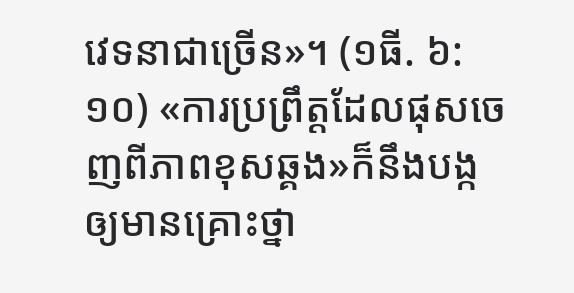វេទនាជាច្រើន»។ (១ធី. ៦:១០) «ការប្រព្រឹត្ដដែលផុសចេញពីភាពខុសឆ្គង»ក៏នឹងបង្កឲ្យមានគ្រោះថ្នា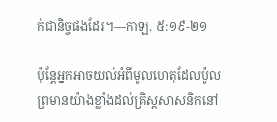ក់ជានិច្ចផងដែរ។—កាឡ. ៥:១៩-២១

ប៉ុន្ដែអ្នកអាចយល់អំពីមូលហេតុដែលប៉ូលព្រមានយ៉ាងខ្លាំងដល់គ្រិស្ដសាសនិកនៅ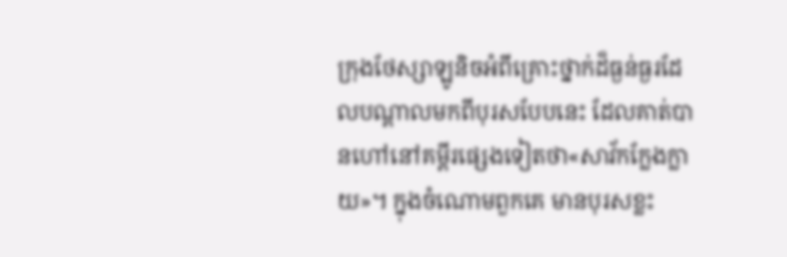ក្រុងថែស្សាឡូនិចអំពីគ្រោះថ្នាក់ដ៏ធ្ងន់ធ្ងរដែលបណ្ដាលមកពីបុរសបែបនេះ ដែលគាត់បានហៅនៅគម្ពីរផ្សេងទៀតថា«សាវ័កក្លែងក្លាយ»។ ក្នុងចំណោមពួកគេ មានបុរសខ្លះ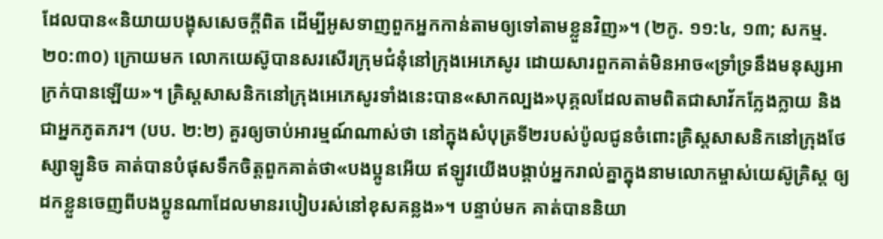ដែលបាន«និយាយបង្ខុសសេចក្ដីពិត ដើម្បីអូសទាញពួកអ្នកកាន់តាមឲ្យទៅតាមខ្លួនវិញ»។ (២កូ. ១១:៤, ១៣; សកម្ម. ២០:៣០) ក្រោយមក លោកយេស៊ូបានសរសើរក្រុមជំនុំនៅក្រុងអេភេសូរ ដោយសារពួកគាត់មិនអាច«ទ្រាំទ្រនឹងមនុស្សអាក្រក់បានឡើយ»។ គ្រិស្ដសាសនិកនៅក្រុងអេភេសូរទាំងនេះបាន«សាកល្បង»បុគ្គលដែលតាមពិតជាសាវ័កក្លែងក្លាយ និងជាអ្នកភូតភរ។ (បប. ២:២) គួរឲ្យចាប់អារម្មណ៍ណាស់ថា នៅក្នុងសំបុត្រទី២របស់ប៉ូលជូនចំពោះគ្រិស្ដសាសនិកនៅក្រុងថែស្សាឡូនិច គាត់បានបំផុសទឹកចិត្ដពួកគាត់ថា«បងប្អូនអើយ ឥឡូវយើងបង្គាប់អ្នករាល់គ្នាក្នុងនាមលោកម្ចាស់យេស៊ូគ្រិស្ដ ឲ្យដកខ្លួនចេញពីបងប្អូនណាដែលមានរបៀបរស់នៅខុសគន្លង»។ បន្ទាប់មក គាត់បាននិយា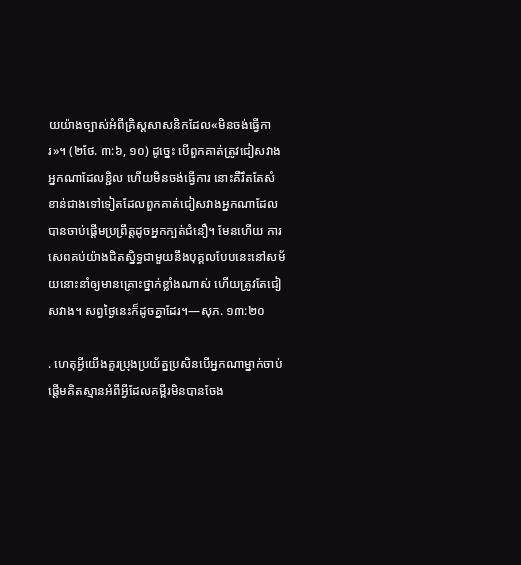យយ៉ាងច្បាស់អំពីគ្រិស្ដសាសនិកដែល«មិនចង់ធ្វើការ»។ (២ថែ. ៣:៦, ១០) ដូច្នេះ បើពួកគាត់ត្រូវជៀសវាងអ្នកណាដែលខ្ជិល ហើយមិនចង់ធ្វើការ នោះគឺរឹតតែសំខាន់ជាងទៅទៀតដែលពួកគាត់ជៀសវាងអ្នកណាដែលបានចាប់ផ្ដើមប្រព្រឹត្ដដូចអ្នកក្បត់ជំនឿ។ មែនហើយ ការសេពគប់យ៉ាងជិតស្និទ្ធជាមួយនឹងបុគ្គលបែបនេះនៅសម័យនោះនាំឲ្យមានគ្រោះថ្នាក់ខ្លាំងណាស់ ហើយត្រូវតែជៀសវាង។ សព្វថ្ងៃនេះក៏ដូចគ្នាដែរ។—សុភ. ១៣:២០

. ហេតុអ្វីយើងគួរប្រុងប្រយ័ត្នប្រសិនបើអ្នកណាម្នាក់ចាប់ផ្ដើមគិតស្មានអំពីអ្វីដែលគម្ពីរមិនបានចែង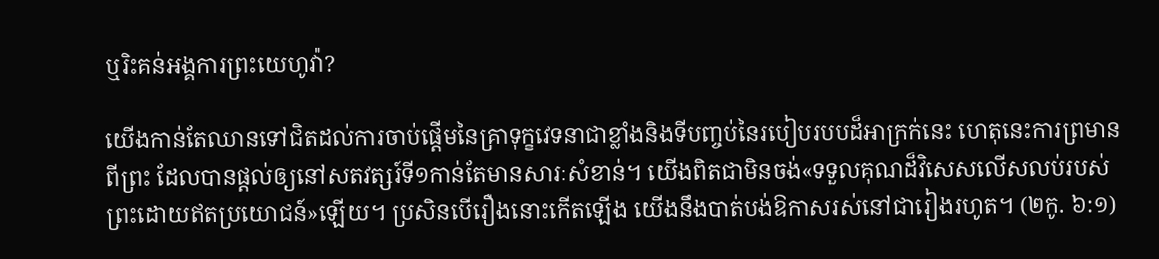ឬរិះគន់អង្គការព្រះយេហូវ៉ា?

យើងកាន់តែឈានទៅជិតដល់ការចាប់ផ្ដើមនៃគ្រាទុក្ខវេទនាជាខ្លាំងនិងទីបញ្ចប់នៃរបៀបរបបដ៏អាក្រក់នេះ ហេតុនេះការព្រមានពីព្រះ ដែលបានផ្ដល់ឲ្យនៅសតវត្សរ៍ទី១កាន់តែមានសារៈសំខាន់។ យើងពិតជាមិនចង់«ទទួលគុណដ៏វិសេសលើសលប់របស់ព្រះដោយឥតប្រយោជន៍»ឡើយ។ ប្រសិនបើរឿងនោះកើតឡើង យើងនឹងបាត់បង់ឱកាសរស់នៅជារៀងរហូត។ (២កូ. ៦:១)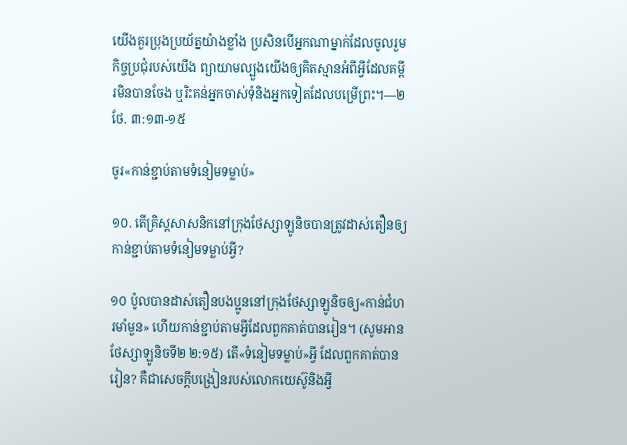យើងគួរប្រុងប្រយ័ត្នយ៉ាងខ្លាំង ប្រសិនបើអ្នកណាម្នាក់ដែលចូលរួមកិច្ចប្រជុំរបស់យើង ព្យាយាមល្បួងយើងឲ្យគិតស្មានអំពីអ្វីដែលគម្ពីរមិនបានចែង ឬរិះគន់អ្នកចាស់ទុំនិងអ្នកទៀតដែលបម្រើព្រះ។—២ថែ. ៣:១៣-១៥

ចូរ«កាន់ខ្ជាប់តាមទំនៀមទម្លាប់»

១០. តើគ្រិស្ដសាសនិកនៅក្រុងថែស្សាឡូនិចបានត្រូវដាស់តឿនឲ្យកាន់ខ្ជាប់តាមទំនៀមទម្លាប់អ្វី?

១០ ប៉ូលបានដាស់តឿនបងប្អូននៅក្រុងថែស្សាឡូនិចឲ្យ«កាន់ជំហរមាំមួន» ហើយកាន់ខ្ជាប់តាមអ្វីដែលពួកគាត់បានរៀន។ (សូមអាន ថែស្សាឡូនិចទី២ ២:១៥) តើ«ទំនៀមទម្លាប់»អ្វី ដែលពួកគាត់បានរៀន? គឺជាសេចក្ដីបង្រៀនរបស់លោកយេស៊ូនិងអ្វី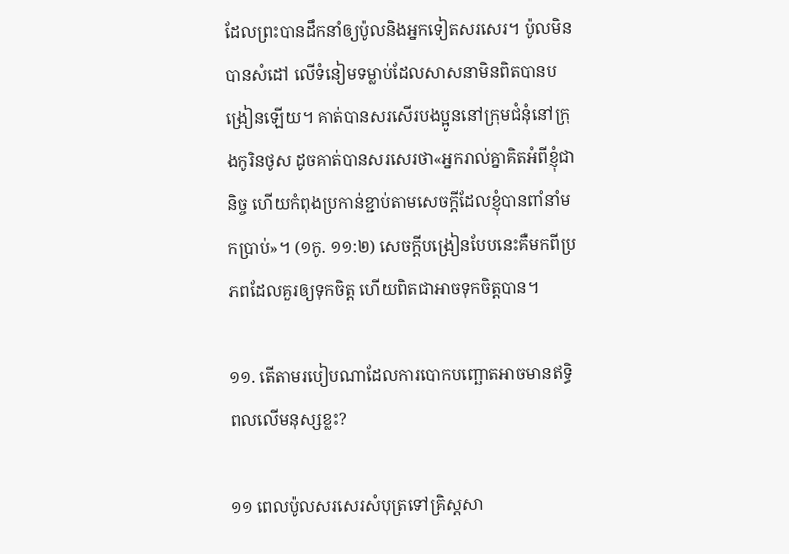ដែលព្រះបានដឹកនាំឲ្យប៉ូលនិងអ្នកទៀតសរសេរ។ ប៉ូលមិនបានសំដៅ លើទំនៀមទម្លាប់ដែលសាសនាមិនពិតបានបង្រៀនឡើយ។ គាត់បានសរសើរបងប្អូននៅក្រុមជំនុំនៅក្រុងកូរិនថូស ដូចគាត់បានសរសេរថា«អ្នករាល់គ្នាគិតអំពីខ្ញុំជានិច្ច ហើយកំពុងប្រកាន់ខ្ជាប់តាមសេចក្ដីដែលខ្ញុំបានពាំនាំមកប្រាប់»។ (១កូ. ១១:២) សេចក្ដីបង្រៀនបែបនេះគឺមកពីប្រភពដែលគួរឲ្យទុកចិត្ដ ហើយពិតជាអាចទុកចិត្ដបាន។

១១. តើតាមរបៀបណាដែលការបោកបញ្ឆោតអាចមានឥទ្ធិពលលើមនុស្សខ្លះ?

១១ ពេលប៉ូលសរសេរសំបុត្រទៅគ្រិស្ដសា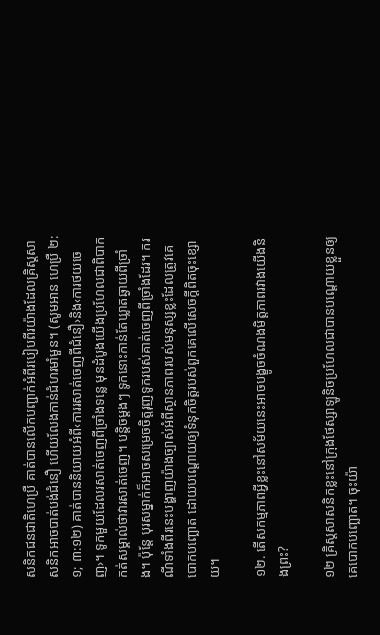សនិកជនជាតិហេប្រឺ គាត់បានលើកបញ្ជាក់អំពីរបៀបពីរយ៉ាងដែលគ្រិស្ដសាសនិកអាចបាត់បង់ជំនឿ ហើយលែងកាន់ជំហរមាំមួន។ (សូមអាន ហេប្រឺ ២:១; ៣:១២) គាត់បាននិយាយអំពី‹ការរសាត់ចេញពីជំនឿ›និង‹ការថយចេញ›។ ទូកមួយដែលរសាត់ចេញពីច្រាំងទន្លេ មុនដំបូងយើងប្រហែលជាពិបាកកត់សម្គាល់ថាវារសាត់ចេញ។ បន្ដិចម្ដងៗ ទូកនោះកាន់តែឃ្លាតឆ្ងាយពីច្រាំង។ ប៉ុន្ដែ បុរសម្នាក់ក៏អាចសម្រេចចិត្ដរុញទូករបស់គាត់ចេញពីច្រាំងដែរ។ ករណីទាំងពីរនេះបង្ហាញយ៉ាងច្បាស់អំពីស្ថានភាពរបស់មនុស្សខ្លះដែលត្រូវគេបោកបញ្ឆោត ដោយបណ្ដោយឲ្យទំនុកចិត្ដរបស់ពួកគេលើសេចក្ដីពិតចុះខ្សោយ។

១២. តើសកម្មភាពអ្វីខ្លះនៅសម័យនេះអាចបង្ខូចចំណងមិត្ដភាពរវាងយើងនិងព្រះ?

១២ គ្រិស្ដសាសនិកខ្លះនៅក្រុងថែស្សាឡូនិចប្រហែលជាបានបណ្ដោយខ្លួនឲ្យគេបោកបញ្ឆោត។ ចុះយ៉ា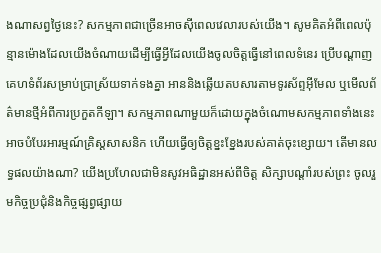ងណាសព្វថ្ងៃនេះ? សកម្មភាពជាច្រើនអាចស៊ីពេលវេលារបស់យើង។ សូមគិតអំពីពេលប៉ុន្មានម៉ោងដែលយើងចំណាយដើម្បីធ្វើអ្វីដែលយើងចូលចិត្ដធ្វើនៅពេលទំនេរ ប្រើបណ្ដាញគេហទំព័រសម្រាប់ប្រាស្រ័យទាក់ទងគ្នា អាននិងឆ្លើយតបសារតាមទូរស័ព្ទអ៊ីមែល ឬមើលព័ត៌មានថ្មីអំពីការប្រកួតកីឡា។ សកម្មភាពណាមួយក៏ដោយក្នុងចំណោមសកម្មភាពទាំងនេះអាចបំបែរអារម្មណ៍គ្រិស្ដសាសនិក ហើយធ្វើឲ្យចិត្ដខ្នះខ្នែងរបស់គាត់ចុះខ្សោយ។ តើមានលទ្ធផលយ៉ាងណា? យើងប្រហែលជាមិនសូវអធិដ្ឋានអស់ពីចិត្ដ សិក្សាបណ្ដាំរបស់ព្រះ ចូលរួមកិច្ចប្រជុំនិងកិច្ចផ្សព្វផ្សាយ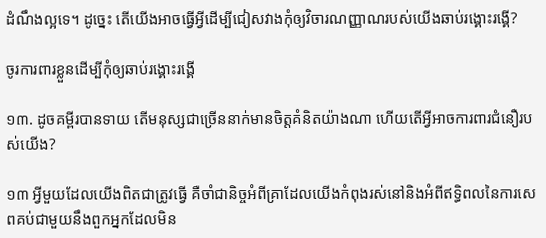ដំណឹងល្អទេ។ ដូច្នេះ តើយើងអាចធ្វើអ្វីដើម្បីជៀសវាងកុំឲ្យវិចារណញ្ញាណរបស់យើងឆាប់រង្គោះរង្គើ?

ចូរការពារខ្លួនដើម្បីកុំឲ្យឆាប់រង្គោះរង្គើ

១៣. ដូចគម្ពីរបានទាយ តើមនុស្សជាច្រើននាក់មានចិត្ដគំនិតយ៉ាងណា ហើយតើអ្វីអាចការពារជំនឿរបស់យើង?

១៣ អ្វីមួយដែលយើងពិតជាត្រូវធ្វើ គឺចាំជានិច្ចអំពីគ្រាដែលយើងកំពុងរស់នៅនិងអំពីឥទ្ធិពលនៃការសេពគប់ជាមួយនឹងពួកអ្នកដែលមិន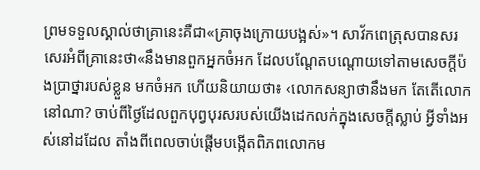ព្រមទទួលស្គាល់ថាគ្រានេះគឺជា«គ្រាចុងក្រោយបង្អស់»។ សាវ័កពេត្រុសបានសរសេរអំពីគ្រានេះថា«នឹងមានពួកអ្នកចំអក ដែលបណ្ដែតបណ្ដោយទៅតាមសេចក្ដីប៉ងប្រាថ្នារបស់ខ្លួន មកចំអក ហើយនិយាយថា៖ ‹លោកសន្យាថានឹងមក តែតើលោកនៅណា? ចាប់ពីថ្ងៃដែលពួកបុព្វបុរសរបស់យើងដេកលក់ក្នុងសេចក្ដីស្លាប់ អ្វីទាំងអស់នៅដដែល តាំងពីពេលចាប់ផ្ដើមបង្កើតពិភពលោកម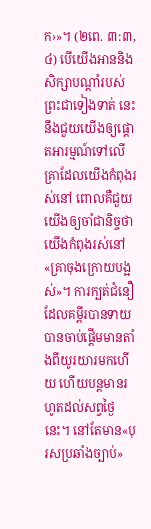ក›»។ (២ពេ. ៣:៣, ៤) បើយើងអាននិងសិក្សាបណ្ដាំរបស់ព្រះជាទៀងទាត់ នេះនឹងជួយយើងឲ្យផ្ដោតអារម្មណ៍ទៅលើគ្រាដែលយើងកំពុងរស់នៅ ពោលគឺជួយយើងឲ្យចាំជានិច្ចថាយើងកំពុងរស់នៅ«គ្រាចុងក្រោយបង្អស់»។ ការក្បត់ជំនឿដែលគម្ពីរបានទាយ បានចាប់ផ្ដើមមានតាំងពីយូរយារមកហើយ ហើយបន្ដមានរហូតដល់សព្វថ្ងៃនេះ។ នៅតែមាន«បុរសប្រឆាំងច្បាប់»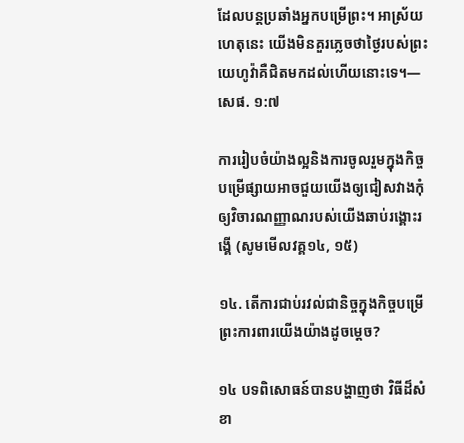ដែលបន្ដប្រឆាំងអ្នកបម្រើព្រះ។ អាស្រ័យហេតុនេះ យើងមិនគួរភ្លេចថាថ្ងៃរបស់ព្រះយេហូវ៉ាគឺជិតមកដល់ហើយនោះទេ។—សេផ. ១:៧

ការរៀបចំយ៉ាងល្អនិងការចូលរួមក្នុងកិច្ចបម្រើផ្សាយអាចជួយយើងឲ្យជៀសវាងកុំឲ្យវិចារណញ្ញាណរបស់យើងឆាប់រង្គោះរង្គើ (សូមមើលវគ្គ១៤, ១៥)

១៤. តើការជាប់រវល់ជានិច្ចក្នុងកិច្ចបម្រើព្រះការពារយើងយ៉ាងដូចម្ដេច?

១៤ បទពិសោធន៍បានបង្ហាញថា វិធីដ៏សំខា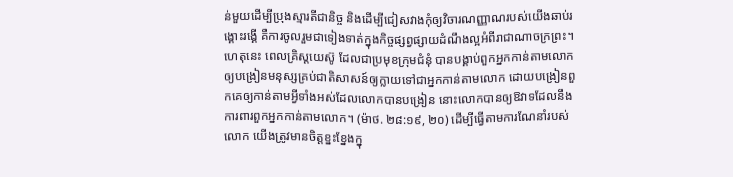ន់មួយដើម្បីប្រុងស្មារតីជានិច្ច និងដើម្បីជៀសវាងកុំឲ្យវិចារណញ្ញាណរបស់យើងឆាប់រង្គោះរង្គើ គឺការចូលរួមជាទៀងទាត់ក្នុងកិច្ចផ្សព្វផ្សាយដំណឹងល្អអំពីរាជាណាចក្រព្រះ។ ហេតុនេះ ពេលគ្រិស្ដយេស៊ូ ដែលជាប្រមុខក្រុមជំនុំ បានបង្គាប់ពួកអ្នកកាន់តាមលោកឲ្យបង្រៀនមនុស្សគ្រប់ជាតិសាសន៍ឲ្យក្លាយទៅជាអ្នកកាន់តាមលោក ដោយបង្រៀនពួកគេឲ្យកាន់តាមអ្វីទាំងអស់ដែលលោកបានបង្រៀន នោះលោកបានឲ្យឱវាទដែលនឹងការពារពួកអ្នកកាន់តាមលោក។ (ម៉ាថ. ២៨:១៩, ២០) ដើម្បីធ្វើតាមការណែនាំរបស់លោក យើងត្រូវមានចិត្ដខ្នះខ្នែងក្នុ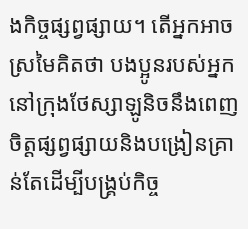ងកិច្ចផ្សព្វផ្សាយ។ តើអ្នកអាចស្រមៃគិតថា បងប្អូនរបស់អ្នកនៅក្រុងថែស្សាឡូនិចនឹងពេញចិត្ដផ្សព្វផ្សាយនិងបង្រៀនគ្រាន់តែដើម្បីបង្គ្រប់កិច្ច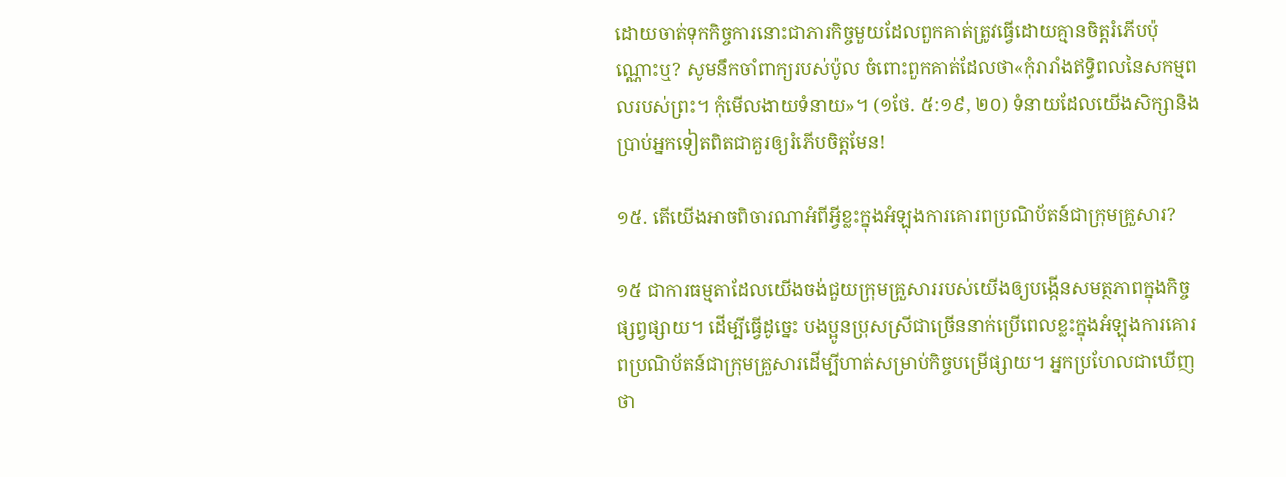ដោយចាត់ទុកកិច្ចការនោះជាភារកិច្ចមួយដែលពួកគាត់ត្រូវធ្វើដោយគ្មានចិត្ដរំភើបប៉ុណ្ណោះឬ? សូមនឹកចាំពាក្យរបស់ប៉ូល ចំពោះពួកគាត់ដែលថា«កុំរារាំងឥទ្ធិពលនៃសកម្មពលរបស់ព្រះ។ កុំមើលងាយទំនាយ»។ (១ថែ. ៥:១៩, ២០) ទំនាយដែលយើងសិក្សានិងប្រាប់អ្នកទៀតពិតជាគួរឲ្យរំភើបចិត្ដមែន!

១៥. តើយើងអាចពិចារណាអំពីអ្វីខ្លះក្នុងអំឡុងការគោរពប្រណិប័តន៍ជាក្រុមគ្រួសារ?

១៥ ជាការធម្មតាដែលយើងចង់ជួយក្រុមគ្រួសាររបស់យើងឲ្យបង្កើនសមត្ថភាពក្នុងកិច្ចផ្សព្វផ្សាយ។ ដើម្បីធ្វើដូច្នេះ បងប្អូនប្រុសស្រីជាច្រើននាក់ប្រើពេលខ្លះក្នុងអំឡុងការគោរពប្រណិប័តន៍ជាក្រុមគ្រួសារដើម្បីហាត់សម្រាប់កិច្ចបម្រើផ្សាយ។ អ្នកប្រហែលជាឃើញថា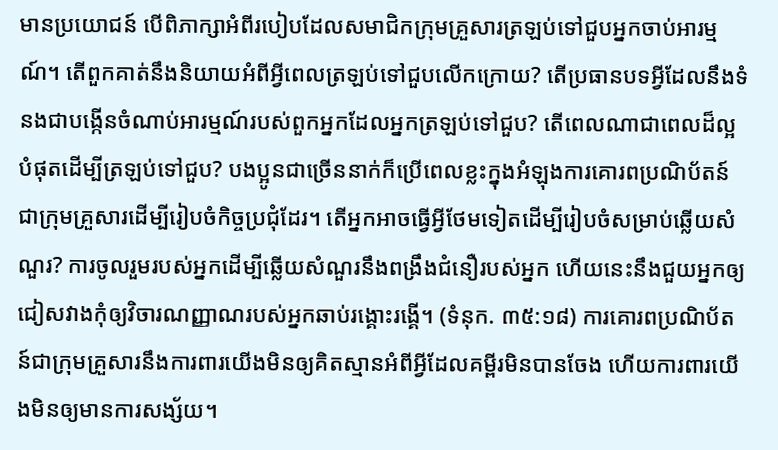មានប្រយោជន៍ បើពិភាក្សាអំពីរបៀបដែលសមាជិកក្រុមគ្រួសារត្រឡប់ទៅជួបអ្នកចាប់អារម្មណ៍។ តើពួកគាត់នឹងនិយាយអំពីអ្វីពេលត្រឡប់ទៅជួបលើកក្រោយ? តើប្រធានបទអ្វីដែលនឹងទំនងជាបង្កើនចំណាប់អារម្មណ៍របស់ពួកអ្នកដែលអ្នកត្រឡប់ទៅជួប? តើពេលណាជាពេលដ៏ល្អបំផុតដើម្បីត្រឡប់ទៅជួប? បងប្អូនជាច្រើននាក់ក៏ប្រើពេលខ្លះក្នុងអំឡុងការគោរពប្រណិប័តន៍ជាក្រុមគ្រួសារដើម្បីរៀបចំកិច្ចប្រជុំដែរ។ តើអ្នកអាចធ្វើអ្វីថែមទៀតដើម្បីរៀបចំសម្រាប់ឆ្លើយសំណួរ? ការចូលរួមរបស់អ្នកដើម្បីឆ្លើយសំណួរនឹងពង្រឹងជំនឿរបស់អ្នក ហើយនេះនឹងជួយអ្នកឲ្យជៀសវាងកុំឲ្យវិចារណញ្ញាណរបស់អ្នកឆាប់រង្គោះរង្គើ។ (ទំនុក. ៣៥:១៨) ការគោរពប្រណិប័តន៍ជាក្រុមគ្រួសារនឹងការពារយើងមិនឲ្យគិតស្មានអំពីអ្វីដែលគម្ពីរមិនបានចែង ហើយការពារយើងមិនឲ្យមានការសង្ស័យ។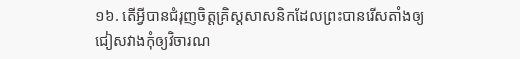១៦. តើអ្វីបានជំរុញចិត្ដគ្រិស្ដសាសនិកដែលព្រះបានរើសតាំងឲ្យជៀសវាងកុំឲ្យវិចារណ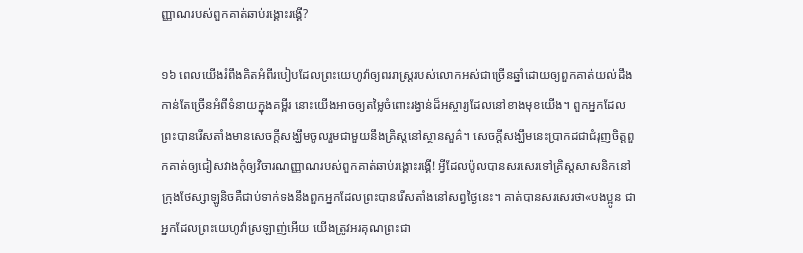ញ្ញាណរបស់ពួកគាត់ឆាប់រង្គោះរង្គើ?

១៦ ពេលយើងរំពឹងគិតអំពីរបៀបដែលព្រះយេហូវ៉ាឲ្យពររាស្ដ្ររបស់លោកអស់ជាច្រើនឆ្នាំដោយឲ្យពួកគាត់យល់ដឹងកាន់តែច្រើនអំពីទំនាយក្នុងគម្ពីរ នោះយើងអាចឲ្យតម្លៃចំពោះរង្វាន់ដ៏អស្ចារ្យដែលនៅខាងមុខយើង។ ពួកអ្នកដែលព្រះបានរើសតាំងមានសេចក្ដីសង្ឃឹមចូលរួមជាមួយនឹងគ្រិស្ដនៅស្ថានសួគ៌។ សេចក្ដីសង្ឃឹមនេះប្រាកដជាជំរុញចិត្ដពួកគាត់ឲ្យជៀសវាងកុំឲ្យវិចារណញ្ញាណរបស់ពួកគាត់ឆាប់រង្គោះរង្គើ! អ្វីដែលប៉ូលបានសរសេរទៅគ្រិស្ដសាសនិកនៅក្រុងថែស្សាឡូនិចគឺជាប់ទាក់ទងនឹងពួកអ្នកដែលព្រះបានរើសតាំងនៅសព្វថ្ងៃនេះ។ គាត់បានសរសេរថា«បងប្អូន ជាអ្នកដែលព្រះយេហូវ៉ាស្រឡាញ់អើយ យើងត្រូវអរគុណព្រះជា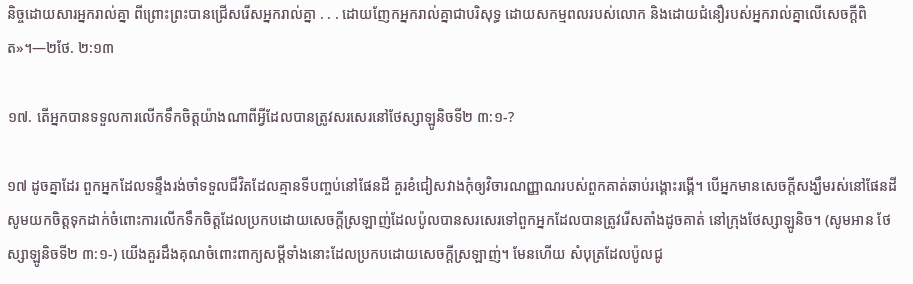និច្ចដោយសារអ្នករាល់គ្នា ពីព្រោះព្រះបានជ្រើសរើសអ្នករាល់គ្នា . . . ដោយញែកអ្នករាល់គ្នាជាបរិសុទ្ធ ដោយសកម្មពលរបស់លោក និងដោយជំនឿរបស់អ្នករាល់គ្នាលើសេចក្ដីពិត»។—២ថែ. ២:១៣

១៧. តើអ្នកបានទទួលការលើកទឹកចិត្ដយ៉ាងណាពីអ្វីដែលបានត្រូវសរសេរនៅថែស្សាឡូនិចទី២ ៣:១-?

១៧ ដូចគ្នាដែរ ពួកអ្នកដែលទន្ទឹងរង់ចាំទទួលជីវិតដែលគ្មានទីបញ្ចប់នៅផែនដី គួរខំជៀសវាងកុំឲ្យវិចារណញ្ញាណរបស់ពួកគាត់ឆាប់រង្គោះរង្គើ។ បើអ្នកមានសេចក្ដីសង្ឃឹមរស់នៅផែនដី សូមយកចិត្ដទុកដាក់ចំពោះការលើកទឹកចិត្ដដែលប្រកបដោយសេចក្ដីស្រឡាញ់ដែលប៉ូលបានសរសេរទៅពួកអ្នកដែលបានត្រូវរើសតាំងដូចគាត់ នៅក្រុងថែស្សាឡូនិច។ (សូមអាន ថែស្សាឡូនិចទី២ ៣:១-) យើងគួរដឹងគុណចំពោះពាក្យសម្ដីទាំងនោះដែលប្រកបដោយសេចក្ដីស្រឡាញ់។ មែនហើយ សំបុត្រដែលប៉ូលជូ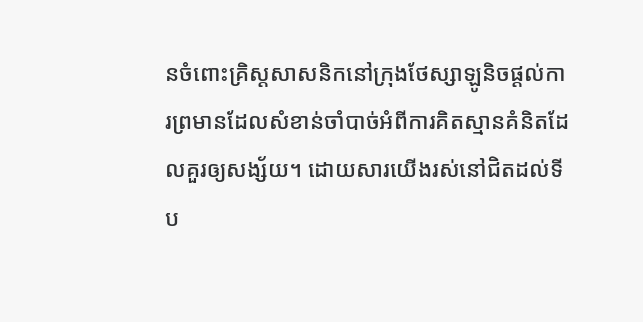នចំពោះគ្រិស្ដសាសនិកនៅក្រុងថែស្សាឡូនិចផ្ដល់ការព្រមានដែលសំខាន់ចាំបាច់អំពីការគិតស្មានគំនិតដែលគួរឲ្យសង្ស័យ។ ដោយសារយើងរស់នៅជិតដល់ទីប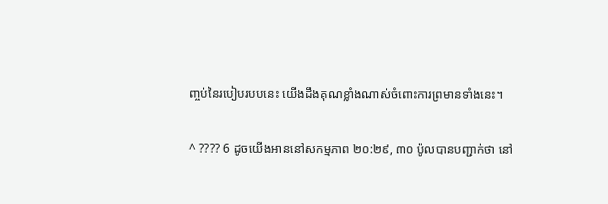ញ្ចប់នៃរបៀបរបបនេះ យើងដឹងគុណខ្លាំងណាស់ចំពោះការព្រមានទាំងនេះ។

^ ???? 6 ដូចយើងអាននៅសកម្មភាព ២០:២៩, ៣០ ប៉ូលបានបញ្ជាក់ថា នៅ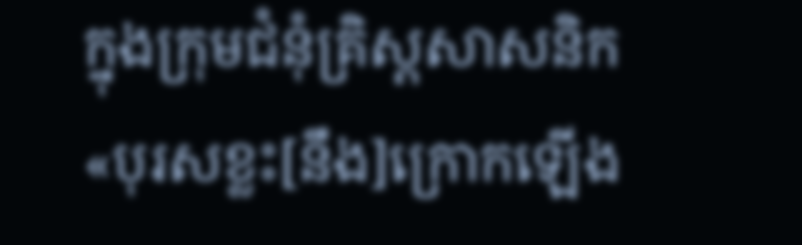ក្នុងក្រុមជំនុំគ្រិស្ដសាសនិក «បុរសខ្លះ[នឹង]ក្រោកឡើង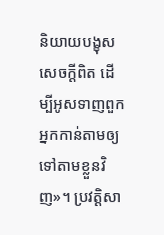និយាយបង្ខុសសេចក្ដីពិត ដើម្បីអូសទាញពួកអ្នកកាន់តាមឲ្យទៅតាមខ្លួនវិញ»។ ប្រវត្ដិសា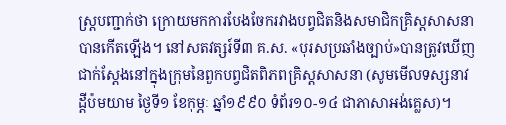ស្ដ្របញ្ជាក់ថា ក្រោយមកការបែងចែករវាងបព្វជិតនិងសមាជិកគ្រិស្ដសាសនាបានកើតឡើង។ នៅសតវត្សរ៍ទី៣ គ.ស. «បុរសប្រឆាំងច្បាប់»បានត្រូវឃើញជាក់ស្ដែងនៅក្នុងក្រុមនៃពួកបព្វជិតពិភពគ្រិស្ដសាសនា (សូមមើលទស្សនាវដ្ដីប៉មយាម ថ្ងៃទី១ ខែកុម្ភៈ ឆ្នាំ១៩៩០ ទំព័រ១០-១៤ ជាភាសាអង់គ្លេស)។